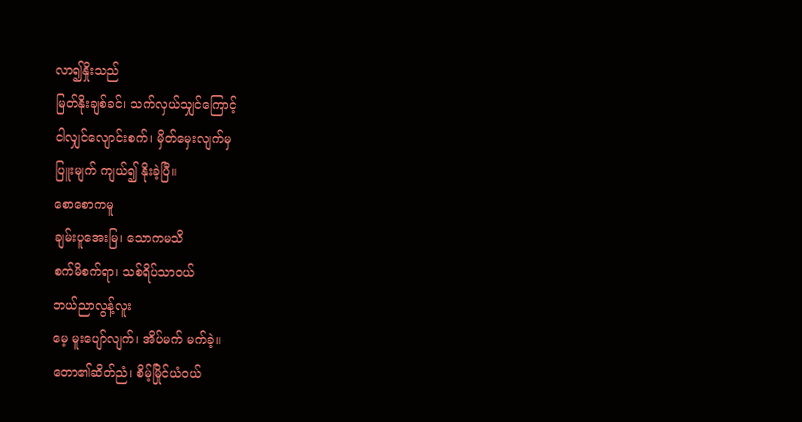လာ၍နှိုးသည်
မြတ်နိုးချစ်ခင်၊ သက်လှယ်သျှင်ကြောင့်
ငါလျှင်လျောင်းစက်၊ မှိတ်မှေးလျက်မှ
ပြူးမျက် ကျယ်၍ နိုးခဲ့ပြီ။
စောစောကမူ
ချမ်းပူအေးမြ၊ သောကမသိ
စက်မိစက်ရာ၊ သစ်ရိပ်သာဝယ်
ဘယ်ညာလွန့်လူး
မေ့ မူးပျော်လျက်၊ အိပ်မက် မက်ခဲ့။
တော၏ဆိတ်ညံ၊ စိမ့်မြိုင်ယံဝယ်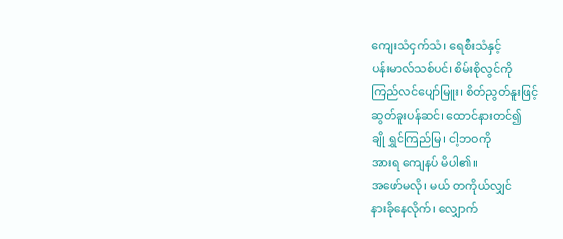ကျေးသံငှက်သံ၊ ရေစီးသံနှင့်
ပန်းမာလ်သစ်ပင်၊ စိမ်းစိုလွင်ကို
ကြည်လင်ပျော်မြူး၊ စိတ်ညွတ်နူးဖြင့်
ဆွတ်ခူးပန်ဆင်၊ ထောင်နားတင်၍
ချို ရွှင်ကြည်မြ၊ ငါ့ဘဝကို
အားရ ကျေနပ် မိပါ၏။
အဖော်မလို၊ မယ် တကိုယ်လျှင်
နားခိုနေလိုက်၊ လျှောက်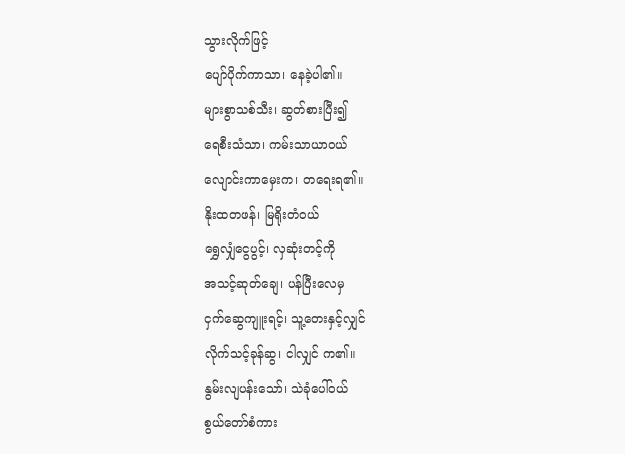သွားလိုက်ဖြင့်
ပျော်ပိုက်ကာသာ၊ နေခဲ့ပါ၏။
များစွာသစ်သီး၊ ဆွတ်စားပြီး၍
ရေစီးသံသာ၊ ကမ်းသာယာဝယ်
လျောင်းကာမှေးက၊ တရေးရ၏။
နိုးထတဖန်၊ မြရိုးတံဝယ်
ရွှေလျှံငွေပွင့်၊ လှဆုံးတင့်ကို
အသင့်ဆုတ်ချေ၊ ပန်ပြီးလေမှ
ငှက်ဆွေကျူးရင့်၊ သူ့တေးနှင့်လျှင်
လိုက်သင့်ခုန်ဆွ၊ ငါလျှင် က၏။
နွမ်းလျပန်းသော်၊ သဲခုံပေါ်ဝယ်
စွယ်တော်စံကား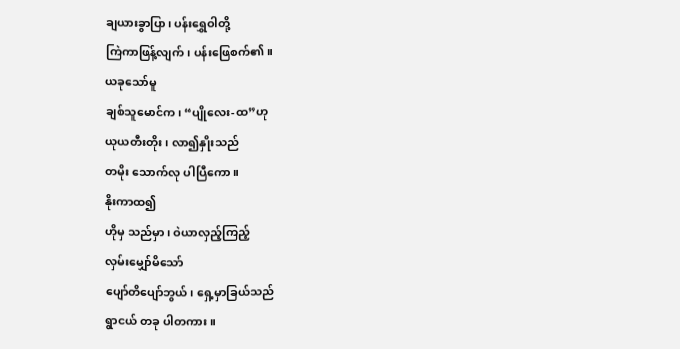ချယားခွာပြာ၊ ပန်းရွှေဝါတို့
ကြဲကာဖြန့်လျက်၊ ပန်းဖြေစက်၏။
ယခုသော်မူ
ချစ်သူမောင်က၊ “ပျိုလေး-ထ”ဟု
ယုယတီးတိုး၊ လာ၍နှိုးသည်
တမိုး သောက်လု ပါပြီကော။
နိုးကာထ၍
ဟိုမှ သည်မှာ၊ ဝဲယာလှည့်ကြည့်
လှမ်းမျှော်မိသော်
ပျော်တိပျော်ဘွယ်၊ ရှေ့မှာခြယ်သည်
ရွာငယ် တခု ပါတကား။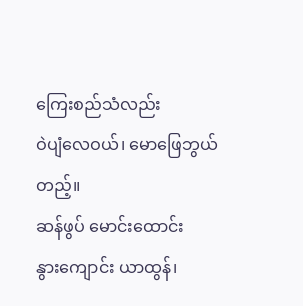ကြေးစည်သံလည်း
ဝဲပျံလေဝယ်၊ မောဖြေဘွယ်တည့်။
ဆန်ဖွပ် မောင်းထောင်း
နွားကျောင်း ယာထွန်၊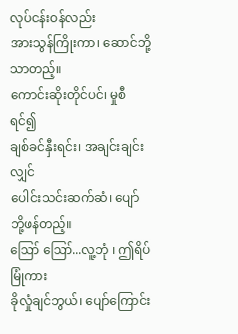လုပ်ငန်းဝန်လည်း
အားသွန်ကြိုးကာ၊ ဆောင်ဘို့သာတည့်။
ကောင်းဆိုးတိုင်ပင်၊ မှုစီရင်၍
ချစ်ခင်နှီးရင်း၊ အချင်းချင်းလျှင်
ပေါင်းသင်းဆက်ဆံ၊ ပျော်ဘို့ဖန်တည့်။
ဪ ဪ...လူ့ဘုံ ၊ ဤရိပ်မြုံကား
ခိုလှုံချင်ဘွယ်၊ ပျော်ကြောင်း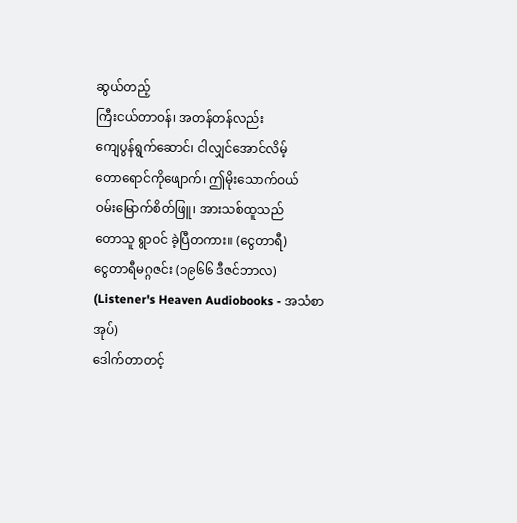ဆွယ်တည့်
ကြီးငယ်တာဝန်၊ အတန်တန်လည်း
ကျေပွန်ရွက်ဆောင်၊ ငါလျှင်အောင်လိမ့်
တောရောင်ကိုဖျောက်၊ ဤမိုးသောက်ဝယ်
ဝမ်းမြောက်စိတ်ဖြူ၊ အားသစ်ထူသည်
တောသူ ရွာဝင် ခဲ့ပြီတကား။ (ငွေတာရီ)
ငွေတာရီမဂ္ဂဇင်း (၁၉၆၆ ဒီဇင်ဘာလ)
(Listener's Heaven Audiobooks - အသံစာအုပ်)
ဒေါက်တာတင့်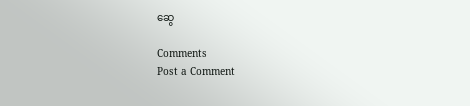ဆွေ

Comments
Post a Comment